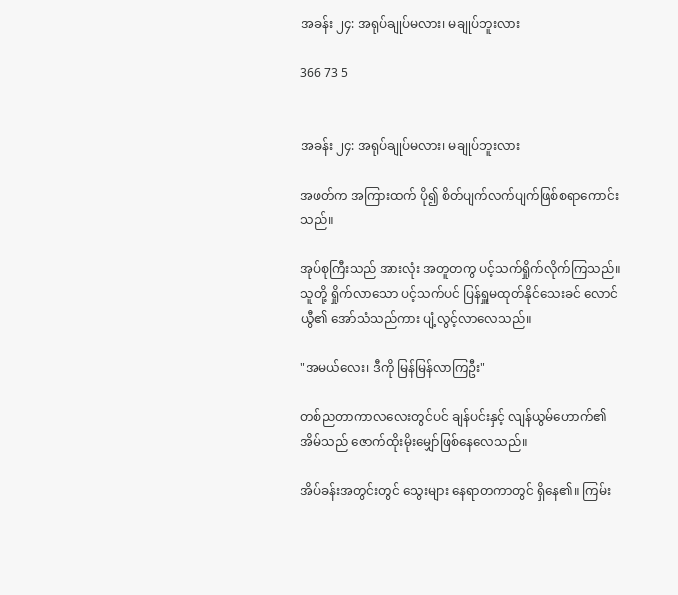အခန်း ၂၄: အရုပ်ချုပ်မလား၊ မချုပ်ဘူးလား

366 73 5


အခန်း ၂၄: အရုပ်ချုပ်မလား၊ မချုပ်ဘူးလား

အဖတ်က အကြားထက် ပို၍ စိတ်ပျက်လက်ပျက်ဖြစ်စရာကောင်းသည်။

အုပ်စုကြီးသည် အားလုံး အတူတကွ ပင့်သက်ရှိုက်လိုက်ကြသည်။ သူတို့ ရှိုက်လာသော ပင့်သက်ပင် ပြန်ရှူမထုတ်နိုင်သေးခင် လောင်ယွီ၏ အော်သံသည်ကား ပျံ့လွင့်လာလေသည်။

"အမယ်လေး၊ ဒီကို မြန်မြန်လာကြဦး"

တစ်ညတာကာလလေးတွင်ပင် ချန်ပင်းနှင့် လျန်ယွမ်ဟောက်၏အိမ်သည် ဇောက်ထိုးမိုးမျှော်ဖြစ်နေလေသည်။

အိပ်ခန်းအတွင်းတွင် သွေးများ နေရာတကာတွင် ရှိနေ၏။ ကြမ်း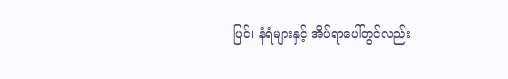ပြင်၊ နံရံများနှင့် အိပ်ရာပေါ်တွင်လည်း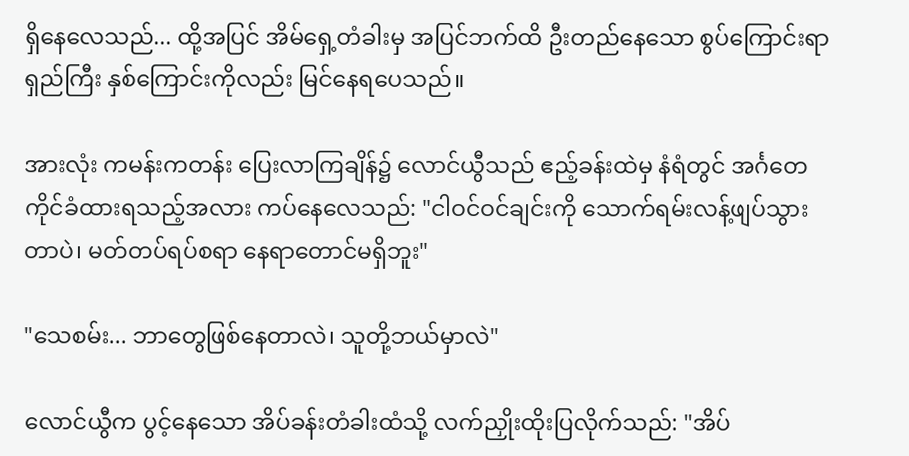ရှိနေလေသည်... ထို့အပြင် အိမ်ရှေ့တံခါးမှ အပြင်ဘက်ထိ ဦးတည်နေသော စွပ်ကြောင်းရာရှည်ကြီး နှစ်ကြောင်းကိုလည်း မြင်နေရပေသည်။

အားလုံး ကမန်းကတန်း ပြေးလာကြချိန်၌ လောင်ယွီသည် ဧည့်ခန်းထဲမှ နံရံတွင် အင်္ဂတေကိုင်ခံထားရသည့်အလား ကပ်နေလေသည်: "ငါဝင်ဝင်ချင်းကို သောက်ရမ်းလန့်ဖျပ်သွားတာပဲ၊ မတ်တပ်ရပ်စရာ နေရာတောင်မရှိဘူး"

"သေစမ်း... ဘာတွေဖြစ်နေတာလဲ၊ သူတို့ဘယ်မှာလဲ"

လောင်ယွီက ပွင့်နေသော အိပ်ခန်းတံခါးထံသို့ လက်ညှိုးထိုးပြလိုက်သည်: "အိပ်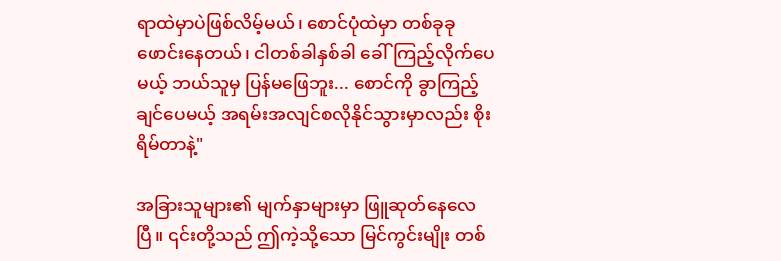ရာထဲမှာပဲဖြစ်လိမ့်မယ်၊ စောင်ပုံထဲမှာ တစ်ခုခုဖောင်းနေတယ်၊ ငါတစ်ခါနှစ်ခါ ခေါ်ကြည့်လိုက်ပေမယ့် ဘယ်သူမှ ပြန်မဖြေဘူး... စောင်ကို ခွာကြည့်ချင်ပေမယ့် အရမ်းအလျင်စလိုနိုင်သွားမှာလည်း စိုးရိမ်တာနဲ့"

အခြားသူများ၏ မျက်နှာများမှာ ဖြူဆုတ်နေလေပြီ။ ၎င်းတို့သည် ဤကဲ့သို့သော မြင်ကွင်းမျိုး တစ်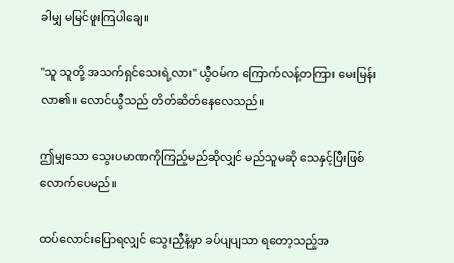ခါမျှ မမြင်ဖူးကြပါချေ။

"သူ သူတို့ အသက်ရှင်သေးရဲ့လား" ယွီဝမ်က ကြောက်လန့်တကြား မေးမြန်းလာ၏။ လောင်ယွီသည် တိတ်ဆိတ်နေလေသည်။

ဤမျှသော သွေးပမာဏကိုကြည့်မည်ဆိုလျှင် မည်သူမဆို သေနှင့်ပြီးဖြစ်လောက်ပေမည်။

ထပ်လောင်းပြောရလျှင် သွေးညှီနံ့မှာ ခပ်ပျပျသာ ရတော့သည့်အ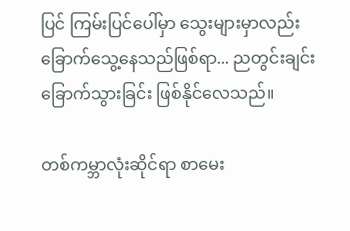ပြင် ကြမ်းပြင်ပေါ်မှာ သွေးများမှာလည်း ခြောက်သွေ့နေသည်ဖြစ်ရာ... ညတွင်းချင်း ခြောက်သွားခြင်း ဖြစ်နိုင်လေသည်။

တစ်ကမ္ဘာလုံးဆိုင်ရာ စာမေး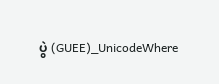ပွဲ (GUEE)_UnicodeWhere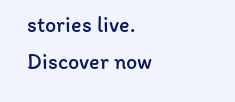stories live. Discover now